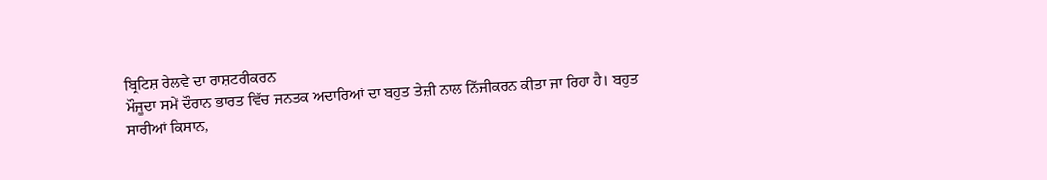ਬ੍ਰਿਟਿਸ਼ ਰੇਲਵੇ ਦਾ ਰਾਸ਼ਟਰੀਕਰਨ
ਮੌਜੂਦਾ ਸਮੇਂ ਦੌਰਾਨ ਭਾਰਤ ਵਿੱਚ ਜਨਤਕ ਅਦਾਰਿਆਂ ਦਾ ਬਹੁਤ ਤੇਜ਼ੀ ਨਾਲ ਨਿੱਜੀਕਰਨ ਕੀਤਾ ਜਾ ਰਿਹਾ ਹੈ। ਬਹੁਤ ਸਾਰੀਆਂ ਕਿਸਾਨ,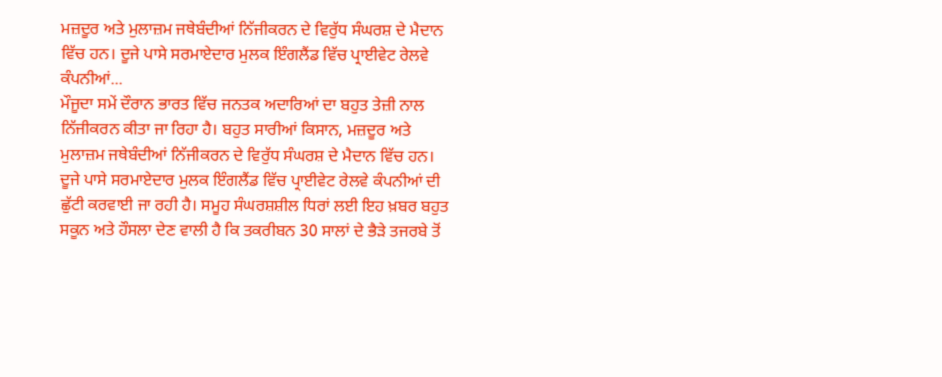ਮਜ਼ਦੂਰ ਅਤੇ ਮੁਲਾਜ਼ਮ ਜਥੇਬੰਦੀਆਂ ਨਿੱਜੀਕਰਨ ਦੇ ਵਿਰੁੱਧ ਸੰਘਰਸ਼ ਦੇ ਮੈਦਾਨ ਵਿੱਚ ਹਨ। ਦੂਜੇ ਪਾਸੇ ਸਰਮਾਏਦਾਰ ਮੁਲਕ ਇੰਗਲੈਂਡ ਵਿੱਚ ਪ੍ਰਾਈਵੇਟ ਰੇਲਵੇ ਕੰਪਨੀਆਂ...
ਮੌਜੂਦਾ ਸਮੇਂ ਦੌਰਾਨ ਭਾਰਤ ਵਿੱਚ ਜਨਤਕ ਅਦਾਰਿਆਂ ਦਾ ਬਹੁਤ ਤੇਜ਼ੀ ਨਾਲ ਨਿੱਜੀਕਰਨ ਕੀਤਾ ਜਾ ਰਿਹਾ ਹੈ। ਬਹੁਤ ਸਾਰੀਆਂ ਕਿਸਾਨ, ਮਜ਼ਦੂਰ ਅਤੇ ਮੁਲਾਜ਼ਮ ਜਥੇਬੰਦੀਆਂ ਨਿੱਜੀਕਰਨ ਦੇ ਵਿਰੁੱਧ ਸੰਘਰਸ਼ ਦੇ ਮੈਦਾਨ ਵਿੱਚ ਹਨ। ਦੂਜੇ ਪਾਸੇ ਸਰਮਾਏਦਾਰ ਮੁਲਕ ਇੰਗਲੈਂਡ ਵਿੱਚ ਪ੍ਰਾਈਵੇਟ ਰੇਲਵੇ ਕੰਪਨੀਆਂ ਦੀ ਛੁੱਟੀ ਕਰਵਾਈ ਜਾ ਰਹੀ ਹੈ। ਸਮੂਹ ਸੰਘਰਸ਼ਸ਼ੀਲ ਧਿਰਾਂ ਲਈ ਇਹ ਖ਼ਬਰ ਬਹੁਤ ਸਕੂਨ ਅਤੇ ਹੌਸਲਾ ਦੇਣ ਵਾਲੀ ਹੈ ਕਿ ਤਕਰੀਬਨ 30 ਸਾਲਾਂ ਦੇ ਭੈੜੇ ਤਜਰਬੇ ਤੋਂ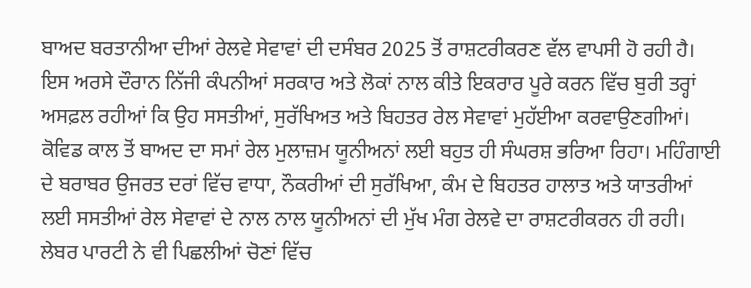ਬਾਅਦ ਬਰਤਾਨੀਆ ਦੀਆਂ ਰੇਲਵੇ ਸੇਵਾਵਾਂ ਦੀ ਦਸੰਬਰ 2025 ਤੋਂ ਰਾਸ਼ਟਰੀਕਰਣ ਵੱਲ ਵਾਪਸੀ ਹੋ ਰਹੀ ਹੈ। ਇਸ ਅਰਸੇ ਦੌਰਾਨ ਨਿੱਜੀ ਕੰਪਨੀਆਂ ਸਰਕਾਰ ਅਤੇ ਲੋਕਾਂ ਨਾਲ ਕੀਤੇ ਇਕਰਾਰ ਪੂਰੇ ਕਰਨ ਵਿੱਚ ਬੁਰੀ ਤਰ੍ਹਾਂ ਅਸਫ਼ਲ ਰਹੀਆਂ ਕਿ ਉਹ ਸਸਤੀਆਂ, ਸੁਰੱਖਿਅਤ ਅਤੇ ਬਿਹਤਰ ਰੇਲ ਸੇਵਾਵਾਂ ਮੁਹੱਈਆ ਕਰਵਾਉਣਗੀਆਂ। ਕੋਵਿਡ ਕਾਲ ਤੋਂ ਬਾਅਦ ਦਾ ਸਮਾਂ ਰੇਲ ਮੁਲਾਜ਼ਮ ਯੂਨੀਅਨਾਂ ਲਈ ਬਹੁਤ ਹੀ ਸੰਘਰਸ਼ ਭਰਿਆ ਰਿਹਾ। ਮਹਿੰਗਾਈ ਦੇ ਬਰਾਬਰ ਉਜਰਤ ਦਰਾਂ ਵਿੱਚ ਵਾਧਾ, ਨੌਕਰੀਆਂ ਦੀ ਸੁਰੱਖਿਆ, ਕੰਮ ਦੇ ਬਿਹਤਰ ਹਾਲਾਤ ਅਤੇ ਯਾਤਰੀਆਂ ਲਈ ਸਸਤੀਆਂ ਰੇਲ ਸੇਵਾਵਾਂ ਦੇ ਨਾਲ ਨਾਲ ਯੂਨੀਅਨਾਂ ਦੀ ਮੁੱਖ ਮੰਗ ਰੇਲਵੇ ਦਾ ਰਾਸ਼ਟਰੀਕਰਨ ਹੀ ਰਹੀ। ਲੇਬਰ ਪਾਰਟੀ ਨੇ ਵੀ ਪਿਛਲੀਆਂ ਚੋਣਾਂ ਵਿੱਚ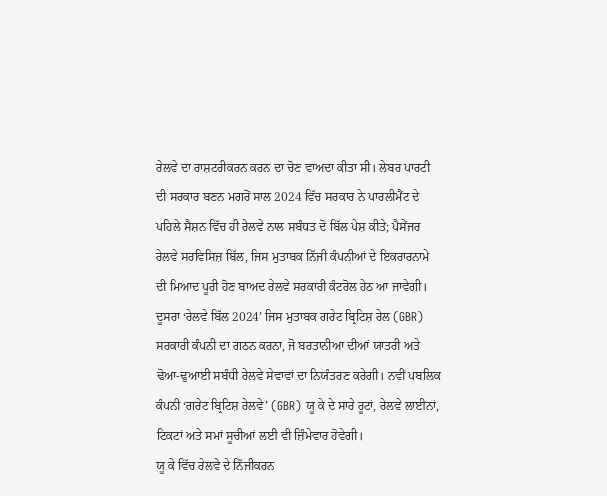ਰੇਲਵੇ ਦਾ ਰਾਸ਼ਟਰੀਕਰਨ ਕਰਨ ਦਾ ਚੋਣ ਵਾਅਦਾ ਕੀਤਾ ਸੀ। ਲੇਬਰ ਪਾਰਟੀ ਦੀ ਸਰਕਾਰ ਬਣਨ ਮਗਰੋਂ ਸਾਲ 2024 ਵਿੱਚ ਸਰਕਾਰ ਨੇ ਪਾਰਲੀਮੈਂਟ ਦੇ ਪਹਿਲੇ ਸੈਸ਼ਨ ਵਿੱਚ ਹੀ ਰੇਲਵੇ ਨਾਲ ਸਬੰਧਤ ਦੋ ਬਿੱਲ ਪੇਸ਼ ਕੀਤੇ; ਪੈਸੇਂਜਰ ਰੇਲਵੇ ਸਰਵਿਸਿਜ਼ ਬਿੱਲ, ਜਿਸ ਮੁਤਾਬਕ ਨਿੱਜੀ ਕੰਪਨੀਆਂ ਦੇ ਇਕਰਾਰਨਾਮੇ ਦੀ ਮਿਆਦ ਪੂਰੀ ਹੋਣ ਬਾਅਦ ਰੇਲਵੇ ਸਰਕਾਰੀ ਕੰਟਰੋਲ ਹੇਠ ਆ ਜਾਵੇਗੀ। ਦੂਸਰਾ ‘ਰੇਲਵੇ ਬਿੱਲ 2024’ ਜਿਸ ਮੁਤਾਬਕ ਗਰੇਟ ਬ੍ਰਿਟਿਸ਼ ਰੇਲ (GBR) ਸਰਕਾਰੀ ਕੰਪਨੀ ਦਾ ਗਠਨ ਕਰਨਾ, ਜੋ ਬਰਤਾਨੀਆ ਦੀਆਂ ਯਾਤਰੀ ਅਤੇ ਢੋਆ-ਢੁਆਈ ਸਬੰਧੀ ਰੇਲਵੇ ਸੇਵਾਵਾਂ ਦਾ ਨਿਯੰਤਰਣ ਕਰੇਗੀ। ਨਵੀਂ ਪਬਲਿਕ ਕੰਪਨੀ ‘ਗਰੇਟ ਬ੍ਰਿਟਿਸ਼ ਰੇਲਵੇ’ (GBR) ਯੂ ਕੇ ਦੇ ਸਾਰੇ ਰੂਟਾਂ, ਰੇਲਵੇ ਲਾਈਨਾਂ, ਟਿਕਟਾਂ ਅਤੇ ਸਮਾਂ ਸੂਚੀਆਂ ਲਈ ਵੀ ਜ਼ਿੰਮੇਵਾਰ ਹੋਵੇਗੀ।
ਯੂ ਕੇ ਵਿੱਚ ਰੇਲਵੇ ਦੇ ਨਿੱਜੀਕਰਨ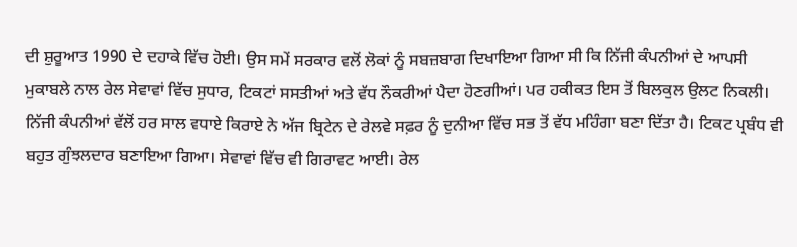ਦੀ ਸ਼ੁਰੂਆਤ 1990 ਦੇ ਦਹਾਕੇ ਵਿੱਚ ਹੋਈ। ਉਸ ਸਮੇਂ ਸਰਕਾਰ ਵਲੋਂ ਲੋਕਾਂ ਨੂੰ ਸਬਜ਼ਬਾਗ ਦਿਖਾਇਆ ਗਿਆ ਸੀ ਕਿ ਨਿੱਜੀ ਕੰਪਨੀਆਂ ਦੇ ਆਪਸੀ ਮੁਕਾਬਲੇ ਨਾਲ ਰੇਲ ਸੇਵਾਵਾਂ ਵਿੱਚ ਸੁਧਾਰ, ਟਿਕਟਾਂ ਸਸਤੀਆਂ ਅਤੇ ਵੱਧ ਨੌਕਰੀਆਂ ਪੈਦਾ ਹੋਣਗੀਆਂ। ਪਰ ਹਕੀਕਤ ਇਸ ਤੋਂ ਬਿਲਕੁਲ ਉਲਟ ਨਿਕਲੀ। ਨਿੱਜੀ ਕੰਪਨੀਆਂ ਵੱਲੋਂ ਹਰ ਸਾਲ ਵਧਾਏ ਕਿਰਾਏ ਨੇ ਅੱਜ ਬ੍ਰਿਟੇਨ ਦੇ ਰੇਲਵੇ ਸਫ਼ਰ ਨੂੰ ਦੁਨੀਆ ਵਿੱਚ ਸਭ ਤੋਂ ਵੱਧ ਮਹਿੰਗਾ ਬਣਾ ਦਿੱਤਾ ਹੈ। ਟਿਕਟ ਪ੍ਰਬੰਧ ਵੀ ਬਹੁਤ ਗੁੰਝਲਦਾਰ ਬਣਾਇਆ ਗਿਆ। ਸੇਵਾਵਾਂ ਵਿੱਚ ਵੀ ਗਿਰਾਵਟ ਆਈ। ਰੇਲ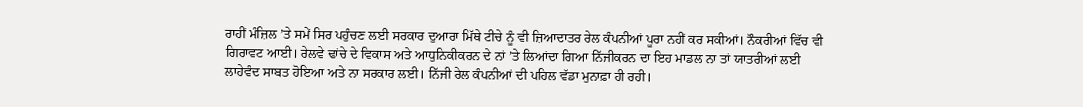ਰਾਹੀਂ ਮੰਜ਼ਿਲ ’ਤੇ ਸਮੇਂ ਸਿਰ ਪਹੁੰਚਣ ਲਈ ਸਰਕਾਰ ਦੁਆਰਾ ਮਿੱਥੇ ਟੀਚੇ ਨੂੰ ਵੀ ਜ਼ਿਆਦਾਤਰ ਰੇਲ ਕੰਪਨੀਆਂ ਪੂਰਾ ਨਹੀਂ ਕਰ ਸਕੀਆਂ। ਨੌਕਰੀਆਂ ਵਿੱਚ ਵੀ ਗਿਰਾਵਟ ਆਈ। ਰੇਲਵੇ ਢਾਂਚੇ ਦੇ ਵਿਕਾਸ ਅਤੇ ਆਧੁਨਿਕੀਕਰਨ ਦੇ ਨਾਂ ’ਤੇ ਲਿਆਂਦਾ ਗਿਆ ਨਿੱਜੀਕਰਨ ਦਾ ਇਹ ਮਾਡਲ ਨਾ ਤਾਂ ਯਾਤਰੀਆਂ ਲਈ ਲਾਹੇਵੰਦ ਸਾਬਤ ਹੋਇਆ ਅਤੇ ਨਾ ਸਰਕਾਰ ਲਈ। ਨਿੱਜੀ ਰੇਲ ਕੰਪਨੀਆਂ ਦੀ ਪਹਿਲ ਵੱਡਾ ਮੁਨਾਫ਼ਾ ਹੀ ਰਹੀ।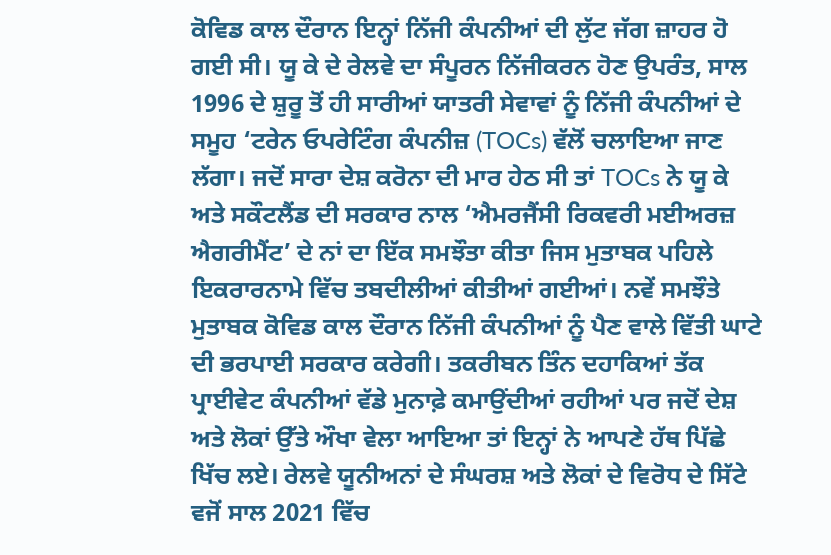ਕੋਵਿਡ ਕਾਲ ਦੌਰਾਨ ਇਨ੍ਹਾਂ ਨਿੱਜੀ ਕੰਪਨੀਆਂ ਦੀ ਲੁੱਟ ਜੱਗ ਜ਼ਾਹਰ ਹੋ ਗਈ ਸੀ। ਯੂ ਕੇ ਦੇ ਰੇਲਵੇ ਦਾ ਸੰਪੂਰਨ ਨਿੱਜੀਕਰਨ ਹੋਣ ਉਪਰੰਤ, ਸਾਲ 1996 ਦੇ ਸ਼ੁਰੂ ਤੋਂ ਹੀ ਸਾਰੀਆਂ ਯਾਤਰੀ ਸੇਵਾਵਾਂ ਨੂੰ ਨਿੱਜੀ ਕੰਪਨੀਆਂ ਦੇ ਸਮੂਹ ‘ਟਰੇਨ ਓਪਰੇਟਿੰਗ ਕੰਪਨੀਜ਼ (TOCs) ਵੱਲੋਂ ਚਲਾਇਆ ਜਾਣ ਲੱਗਾ। ਜਦੋਂ ਸਾਰਾ ਦੇਸ਼ ਕਰੋਨਾ ਦੀ ਮਾਰ ਹੇਠ ਸੀ ਤਾਂ TOCs ਨੇ ਯੂ ਕੇ ਅਤੇ ਸਕੌਟਲੈਂਡ ਦੀ ਸਰਕਾਰ ਨਾਲ ‘ਐਮਰਜੈਂਸੀ ਰਿਕਵਰੀ ਮਈਅਰਜ਼ ਐਗਰੀਮੈਂਟ’ ਦੇ ਨਾਂ ਦਾ ਇੱਕ ਸਮਝੌਤਾ ਕੀਤਾ ਜਿਸ ਮੁਤਾਬਕ ਪਹਿਲੇ ਇਕਰਾਰਨਾਮੇ ਵਿੱਚ ਤਬਦੀਲੀਆਂ ਕੀਤੀਆਂ ਗਈਆਂ। ਨਵੇਂ ਸਮਝੌਤੇ ਮੁਤਾਬਕ ਕੋਵਿਡ ਕਾਲ ਦੌਰਾਨ ਨਿੱਜੀ ਕੰਪਨੀਆਂ ਨੂੰ ਪੈਣ ਵਾਲੇ ਵਿੱਤੀ ਘਾਟੇ ਦੀ ਭਰਪਾਈ ਸਰਕਾਰ ਕਰੇਗੀ। ਤਕਰੀਬਨ ਤਿੰਨ ਦਹਾਕਿਆਂ ਤੱਕ ਪ੍ਰਾਈਵੇਟ ਕੰਪਨੀਆਂ ਵੱਡੇ ਮੁਨਾਫ਼ੇ ਕਮਾਉਂਦੀਆਂ ਰਹੀਆਂ ਪਰ ਜਦੋਂ ਦੇਸ਼ ਅਤੇ ਲੋਕਾਂ ਉੱਤੇ ਔਖਾ ਵੇਲਾ ਆਇਆ ਤਾਂ ਇਨ੍ਹਾਂ ਨੇ ਆਪਣੇ ਹੱਥ ਪਿੱਛੇ ਖਿੱਚ ਲਏ। ਰੇਲਵੇ ਯੂਨੀਅਨਾਂ ਦੇ ਸੰਘਰਸ਼ ਅਤੇ ਲੋਕਾਂ ਦੇ ਵਿਰੋਧ ਦੇ ਸਿੱਟੇ ਵਜੋਂ ਸਾਲ 2021 ਵਿੱਚ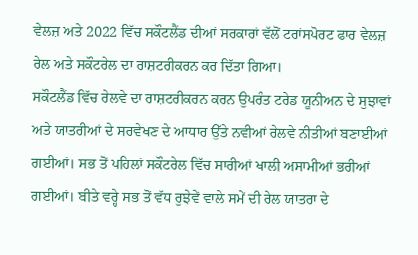ਵੇਲਜ਼ ਅਤੇ 2022 ਵਿੱਚ ਸਕੌਟਲੈਂਡ ਦੀਆਂ ਸਰਕਾਰਾਂ ਵੱਲੋਂ ਟਰਾਂਸਪੋਰਟ ਫਾਰ ਵੇਲਜ਼ ਰੇਲ ਅਤੇ ਸਕੌਟਰੇਲ ਦਾ ਰਾਸ਼ਟਰੀਕਰਨ ਕਰ ਦਿੱਤਾ ਗਿਆ।
ਸਕੌਟਲੈਂਡ ਵਿੱਚ ਰੇਲਵੇ ਦਾ ਰਾਸ਼ਟਰੀਕਰਨ ਕਰਨ ਉਪਰੰਤ ਟਰੇਡ ਯੂਨੀਅਨ ਦੇ ਸੁਝਾਵਾਂ ਅਤੇ ਯਾਤਰੀਆਂ ਦੇ ਸਰਵੇਖਣ ਦੇ ਆਧਾਰ ਉੱਤੇ ਨਵੀਆਂ ਰੇਲਵੇ ਨੀਤੀਆਂ ਬਣਾਈਆਂ ਗਈਆਂ। ਸਭ ਤੋਂ ਪਹਿਲਾਂ ਸਕੌਟਰੇਲ ਵਿੱਚ ਸਾਰੀਆਂ ਖਾਲੀ ਅਸਾਮੀਆਂ ਭਰੀਆਂ ਗਈਆਂ। ਬੀਤੇ ਵਰ੍ਹੇ ਸਭ ਤੋਂ ਵੱਧ ਰੁਝੇਵੇਂ ਵਾਲੇ ਸਮੇਂ ਦੀ ਰੇਲ ਯਾਤਰਾ ਦੇ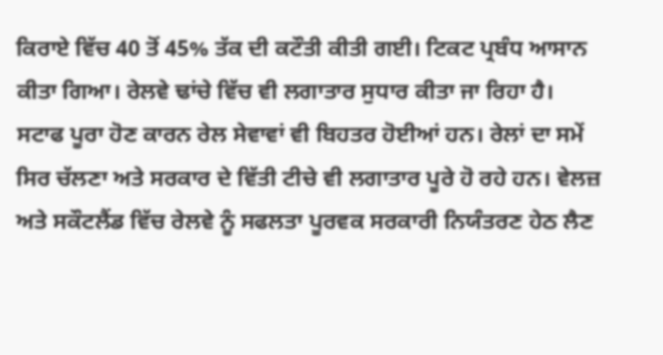ਕਿਰਾਏ ਵਿੱਚ 40 ਤੋਂ 45% ਤੱਕ ਦੀ ਕਟੌਤੀ ਕੀਤੀ ਗਈ। ਟਿਕਟ ਪ੍ਰਬੰਧ ਆਸਾਨ ਕੀਤਾ ਗਿਆ। ਰੇਲਵੇ ਢਾਂਚੇ ਵਿੱਚ ਵੀ ਲਗਾਤਾਰ ਸੁਧਾਰ ਕੀਤਾ ਜਾ ਰਿਹਾ ਹੈ। ਸਟਾਫ ਪੂਰਾ ਹੋਣ ਕਾਰਨ ਰੇਲ ਸੇਵਾਵਾਂ ਵੀ ਬਿਹਤਰ ਹੋਈਆਂ ਹਨ। ਰੇਲਾਂ ਦਾ ਸਮੇਂ ਸਿਰ ਚੱਲਣਾ ਅਤੇ ਸਰਕਾਰ ਦੇ ਵਿੱਤੀ ਟੀਚੇ ਵੀ ਲਗਾਤਾਰ ਪੂਰੇ ਹੋ ਰਹੇ ਹਨ। ਵੇਲਜ਼ ਅਤੇ ਸਕੌਟਲੈਂਡ ਵਿੱਚ ਰੇਲਵੇ ਨੂੰ ਸਫਲਤਾ ਪੂਰਵਕ ਸਰਕਾਰੀ ਨਿਯੰਤਰਣ ਹੇਠ ਲੈਣ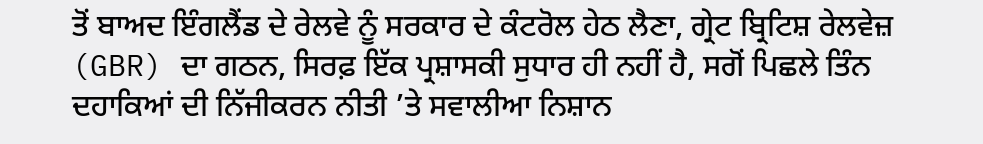ਤੋਂ ਬਾਅਦ ਇੰਗਲੈਂਡ ਦੇ ਰੇਲਵੇ ਨੂੰ ਸਰਕਾਰ ਦੇ ਕੰਟਰੋਲ ਹੇਠ ਲੈਣਾ, ਗ੍ਰੇਟ ਬ੍ਰਿਟਿਸ਼ ਰੇਲਵੇਜ਼ (GBR) ਦਾ ਗਠਨ, ਸਿਰਫ਼ ਇੱਕ ਪ੍ਰਸ਼ਾਸਕੀ ਸੁਧਾਰ ਹੀ ਨਹੀਂ ਹੈ, ਸਗੋਂ ਪਿਛਲੇ ਤਿੰਨ ਦਹਾਕਿਆਂ ਦੀ ਨਿੱਜੀਕਰਨ ਨੀਤੀ ’ਤੇ ਸਵਾਲੀਆ ਨਿਸ਼ਾਨ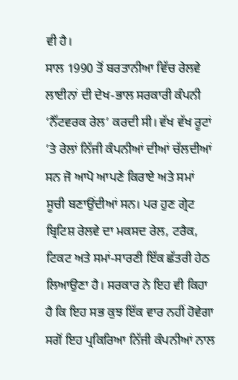ਵੀ ਹੈ।
ਸਾਲ 1990 ਤੋਂ ਬਰਤਾਨੀਆ ਵਿੱਚ ਰੇਲਵੇ ਲਾਈਨਾਂ ਦੀ ਦੇਖ-ਭਾਲ ਸਰਕਾਰੀ ਕੰਪਨੀ ‘ਨੈੱਟਵਰਕ ਰੇਲ’ ਕਰਦੀ ਸੀ। ਵੱਖ ਵੱਖ ਰੂਟਾਂ ’ਤੇ ਰੇਲਾਂ ਨਿੱਜੀ ਕੰਪਨੀਆਂ ਦੀਆਂ ਚੱਲਦੀਆਂ ਸਨ ਜੋ ਆਪੋ ਆਪਣੇ ਕਿਰਾਏ ਅਤੇ ਸਮਾਂ ਸੂਚੀ ਬਣਾਉਂਦੀਆਂ ਸਨ। ਪਰ ਹੁਣ ਗ੍ਰੇਟ ਬ੍ਰਿਟਿਸ਼ ਰੇਲਵੇ ਦਾ ਮਕਸਦ ਰੇਲ, ਟਰੈਕ, ਟਿਕਟ ਅਤੇ ਸਮਾਂ-ਸਾਰਣੀ ਇੱਕ ਛੱਤਰੀ ਹੇਠ ਲਿਆਉਣਾ ਹੈ। ਸਰਕਾਰ ਨੇ ਇਹ ਵੀ ਕਿਹਾ ਹੈ ਕਿ ਇਹ ਸਭ ਕੁਝ ਇੱਕ ਵਾਰ ਨਹੀਂ ਹੋਵੇਗਾ ਸਗੋਂ ਇਹ ਪ੍ਰਕਿਰਿਆ ਨਿੱਜੀ ਕੰਪਨੀਆਂ ਨਾਲ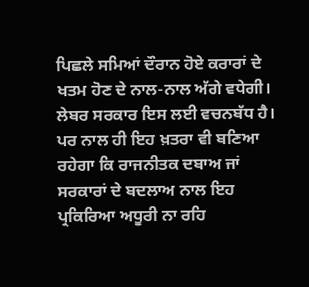ਪਿਛਲੇ ਸਮਿਆਂ ਦੌਰਾਨ ਹੋਏ ਕਰਾਰਾਂ ਦੇ ਖਤਮ ਹੋਣ ਦੇ ਨਾਲ-ਨਾਲ ਅੱਗੇ ਵਧੇਗੀ। ਲੇਬਰ ਸਰਕਾਰ ਇਸ ਲਈ ਵਚਨਬੱਧ ਹੈ। ਪਰ ਨਾਲ ਹੀ ਇਹ ਖ਼ਤਰਾ ਵੀ ਬਣਿਆ ਰਹੇਗਾ ਕਿ ਰਾਜਨੀਤਕ ਦਬਾਅ ਜਾਂ ਸਰਕਾਰਾਂ ਦੇ ਬਦਲਾਅ ਨਾਲ ਇਹ ਪ੍ਰਕਿਰਿਆ ਅਧੂਰੀ ਨਾ ਰਹਿ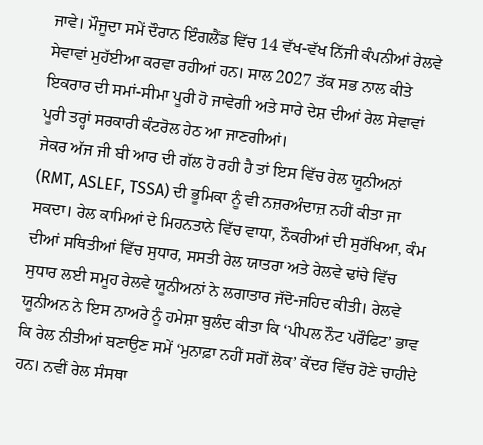ਜਾਵੇ। ਮੌਜੂਦਾ ਸਮੇਂ ਦੌਰਾਨ ਇੰਗਲੈਂਡ ਵਿੱਚ 14 ਵੱਖ-ਵੱਖ ਨਿੱਜੀ ਕੰਪਨੀਆਂ ਰੇਲਵੇ ਸੇਵਾਵਾਂ ਮੁਹੱਈਆ ਕਰਵਾ ਰਹੀਆਂ ਹਨ। ਸਾਲ 2027 ਤੱਕ ਸਭ ਨਾਲ ਕੀਤੇ ਇਕਰਾਰ ਦੀ ਸਮਾਂ-ਸੀਮਾ ਪੂਰੀ ਹੋ ਜਾਵੇਗੀ ਅਤੇ ਸਾਰੇ ਦੇਸ਼ ਦੀਆਂ ਰੇਲ ਸੇਵਾਵਾਂ ਪੂਰੀ ਤਰ੍ਹਾਂ ਸਰਕਾਰੀ ਕੰਟਰੋਲ ਹੇਠ ਆ ਜਾਣਗੀਆਂ।
ਜੇਕਰ ਅੱਜ ਜੀ ਬੀ ਆਰ ਦੀ ਗੱਲ ਹੋ ਰਹੀ ਹੈ ਤਾਂ ਇਸ ਵਿੱਚ ਰੇਲ ਯੂਨੀਅਨਾਂ (RMT, ASLEF, TSSA) ਦੀ ਭੂਮਿਕਾ ਨੂੰ ਵੀ ਨਜ਼ਰਅੰਦਾਜ਼ ਨਹੀਂ ਕੀਤਾ ਜਾ ਸਕਦਾ। ਰੇਲ ਕਾਮਿਆਂ ਦੇ ਮਿਹਨਤਾਨੇ ਵਿੱਚ ਵਾਧਾ, ਨੌਕਰੀਆਂ ਦੀ ਸੁਰੱਖਿਆ, ਕੰਮ ਦੀਆਂ ਸਥਿਤੀਆਂ ਵਿੱਚ ਸੁਧਾਰ, ਸਸਤੀ ਰੇਲ ਯਾਤਰਾ ਅਤੇ ਰੇਲਵੇ ਢਾਂਚੇ ਵਿੱਚ ਸੁਧਾਰ ਲਈ ਸਮੂਹ ਰੇਲਵੇ ਯੂਨੀਅਨਾਂ ਨੇ ਲਗਾਤਾਰ ਜੱਦੋ-ਜਹਿਦ ਕੀਤੀ। ਰੇਲਵੇ ਯੂਨੀਅਨ ਨੇ ਇਸ ਨਾਅਰੇ ਨੂੰ ਹਮੇਸ਼ਾ ਬੁਲੰਦ ਕੀਤਾ ਕਿ ‘ਪੀਪਲ ਨੌਟ ਪਰੌਫਿਟ’ ਭਾਵ ਕਿ ਰੇਲ ਨੀਤੀਆਂ ਬਣਾਉਣ ਸਮੇਂ ‘ਮੁਨਾਫ਼ਾ ਨਹੀਂ ਸਗੋਂ ਲੋਕ’ ਕੇਂਦਰ ਵਿੱਚ ਹੋਣੇ ਚਾਹੀਦੇ ਹਨ। ਨਵੀਂ ਰੇਲ ਸੰਸਥਾ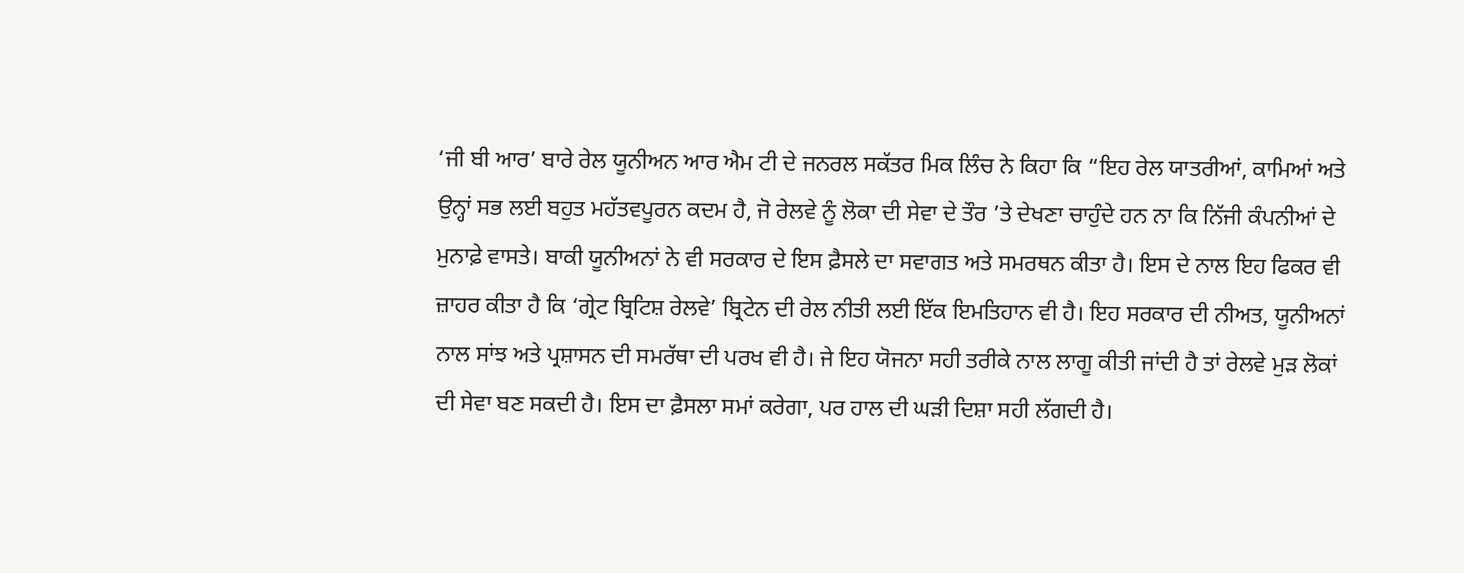‘ਜੀ ਬੀ ਆਰ’ ਬਾਰੇ ਰੇਲ ਯੂਨੀਅਨ ਆਰ ਐਮ ਟੀ ਦੇ ਜਨਰਲ ਸਕੱਤਰ ਮਿਕ ਲਿੰਚ ਨੇ ਕਿਹਾ ਕਿ “ਇਹ ਰੇਲ ਯਾਤਰੀਆਂ, ਕਾਮਿਆਂ ਅਤੇ ਉਨ੍ਹਾਂ ਸਭ ਲਈ ਬਹੁਤ ਮਹੱਤਵਪੂਰਨ ਕਦਮ ਹੈ, ਜੋ ਰੇਲਵੇ ਨੂੰ ਲੋਕਾ ਦੀ ਸੇਵਾ ਦੇ ਤੌਰ ’ਤੇ ਦੇਖਣਾ ਚਾਹੁੰਦੇ ਹਨ ਨਾ ਕਿ ਨਿੱਜੀ ਕੰਪਨੀਆਂ ਦੇ ਮੁਨਾਫ਼ੇ ਵਾਸਤੇ। ਬਾਕੀ ਯੂਨੀਅਨਾਂ ਨੇ ਵੀ ਸਰਕਾਰ ਦੇ ਇਸ ਫ਼ੈਸਲੇ ਦਾ ਸਵਾਗਤ ਅਤੇ ਸਮਰਥਨ ਕੀਤਾ ਹੈ। ਇਸ ਦੇ ਨਾਲ ਇਹ ਫਿਕਰ ਵੀ ਜ਼ਾਹਰ ਕੀਤਾ ਹੈ ਕਿ ‘ਗ੍ਰੇਟ ਬ੍ਰਿਟਿਸ਼ ਰੇਲਵੇ’ ਬ੍ਰਿਟੇਨ ਦੀ ਰੇਲ ਨੀਤੀ ਲਈ ਇੱਕ ਇਮਤਿਹਾਨ ਵੀ ਹੈ। ਇਹ ਸਰਕਾਰ ਦੀ ਨੀਅਤ, ਯੂਨੀਅਨਾਂ ਨਾਲ ਸਾਂਝ ਅਤੇ ਪ੍ਰਸ਼ਾਸਨ ਦੀ ਸਮਰੱਥਾ ਦੀ ਪਰਖ ਵੀ ਹੈ। ਜੇ ਇਹ ਯੋਜਨਾ ਸਹੀ ਤਰੀਕੇ ਨਾਲ ਲਾਗੂ ਕੀਤੀ ਜਾਂਦੀ ਹੈ ਤਾਂ ਰੇਲਵੇ ਮੁੜ ਲੋਕਾਂ ਦੀ ਸੇਵਾ ਬਣ ਸਕਦੀ ਹੈ। ਇਸ ਦਾ ਫ਼ੈਸਲਾ ਸਮਾਂ ਕਰੇਗਾ, ਪਰ ਹਾਲ ਦੀ ਘੜੀ ਦਿਸ਼ਾ ਸਹੀ ਲੱਗਦੀ ਹੈ।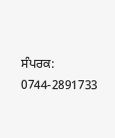ਸੰਪਰਕ: 0744-2891733